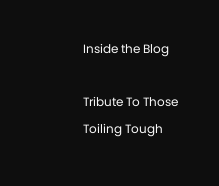Inside the Blog

Tribute To Those Toiling Tough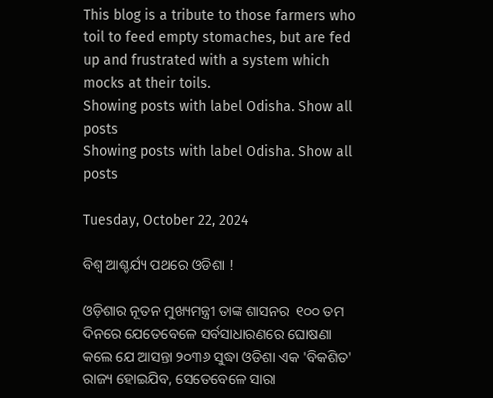This blog is a tribute to those farmers who toil to feed empty stomaches, but are fed up and frustrated with a system which mocks at their toils.
Showing posts with label Odisha. Show all posts
Showing posts with label Odisha. Show all posts

Tuesday, October 22, 2024

ବିଶ୍ୱ ଆଶ୍ଚର୍ଯ୍ୟ ପଥରେ ଓଡିଶା !

ଓଡ଼ିଶାର ନୂତନ ମୁଖ୍ୟମନ୍ତ୍ରୀ ତାଙ୍କ ଶାସନର  ୧୦୦ ତମ ଦିନରେ ଯେତେବେଳେ ସର୍ବସାଧାରଣରେ ଘୋଷଣା କଲେ ଯେ ଆସନ୍ତା ୨୦୩୬ ସୁଦ୍ଧା ଓଡିଶା ଏକ 'ବିକଶିତ' ରାଜ୍ୟ ହୋଇଯିବ, ସେତେବେଳେ ସାରା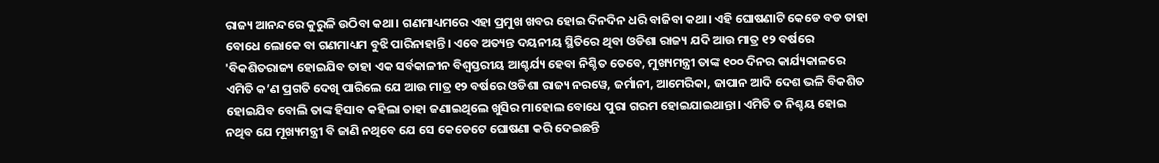ରାଜ୍ୟ ଆନନ୍ଦରେ କୁରୁଳି ଉଠିବା କଥା। ଗଣମାଧ୍ୟମରେ ଏହା ପ୍ରମୁଖ ଖବର ହୋଇ ଦିନଦିନ ଧରି ବାଜିବା କଥା। ଏହି ଘୋଷଣାଟି କେଡେ ବଡ ତାହା ବୋଧେ ଲୋକେ ବା ଗଣମାଧ୍ୟମ ବୁଝି ପାରିନାହାନ୍ତି। ଏବେ ଅତ୍ୟନ୍ତ ଦୟନୀୟ ସ୍ଥିତିରେ ଥିବା ଓଡିଶା ରାଜ୍ୟ ଯଦି ଆଉ ମାତ୍ର ୧୨ ବର୍ଷରେ 'ବିକଶିତରାଜ୍ୟ ହୋଇଯିବ ତାହା ଏକ ସର୍ବକାଳୀନ ବିଶ୍ୱସ୍ତରୀୟ ଆଶ୍ଚର୍ଯ୍ୟ ହେବା ନିଶ୍ଚିତ ତେବେ, ମୁଖ୍ୟମନ୍ତ୍ରୀ ତାଙ୍କ ୧୦୦ ଦିନର କାର୍ଯ୍ୟକାଳରେ ଏମିତି କ’ଣ ପ୍ରଗତି ଦେଖି ପାରିଲେ ଯେ ଆଉ ମାତ୍ର ୧୨ ବର୍ଷରେ ଓଡିଶା ରାଜ୍ୟ ନରୱେ, ଜର୍ମାନୀ, ଆମେରିକା, ଜାପାନ ଆଦି ଦେଶ ଭଳି ବିକଶିତ ହୋଇଯିବ ବୋଲି ତାଙ୍କ ହିସାବ କହିଲା ତାହା ଜଣାଇଥିଲେ ଖୁସିର ମାହୋଲ ବୋଧେ ପୁରା ଗରମ ହୋଇଯାଇଥାନ୍ତା। ଏମିତି ତ ନିଶ୍ଚୟ ହୋଇ ନଥିବ ଯେ ମୂଖ୍ୟମନ୍ତ୍ରୀ ବି ଜାଣି ନଥିବେ ଯେ ସେ କେଡେଟେ ଘୋଷଣା କରି ଦେଇଛନ୍ତି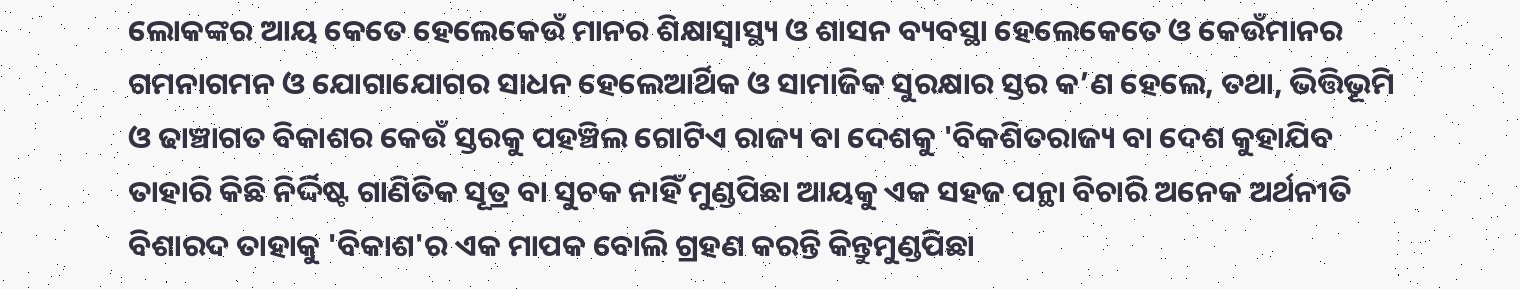ଲୋକଙ୍କର ଆୟ କେତେ ହେଲେକେଉଁ ମାନର ଶିକ୍ଷାସ୍ୱାସ୍ଥ୍ୟ ଓ ଶାସନ ବ୍ୟବସ୍ଥା ହେଲେକେତେ ଓ କେଉଁମାନର ଗମନାଗମନ ଓ ଯୋଗାଯୋଗର ସାଧନ ହେଲେଆର୍ଥିକ ଓ ସାମାଜିକ ସୁରକ୍ଷାର ସ୍ତର କ’ଣ ହେଲେ, ତଥା, ଭିତ୍ତିଭୂମି ଓ ଢାଞ୍ଚାଗତ ବିକାଶର କେଉଁ ସ୍ତରକୁ ପହଞ୍ଚିଲ ଗୋଟିଏ ରାଜ୍ୟ ବା ଦେଶକୁ 'ବିକଶିତରାଜ୍ୟ ବା ଦେଶ କୁହାଯିବ ତାହାରି କିଛି ନିର୍ଦ୍ଦିଷ୍ଟ ଗାଣିତିକ ସୂତ୍ର ବା ସୁଚକ ନାହିଁ ମୁଣ୍ଡପିଛା ଆୟକୁ ଏକ ସହଜ ପନ୍ଥା ବିଚାରି ଅନେକ ଅର୍ଥନୀତି ବିଶାରଦ ତାହାକୁ 'ବିକାଶ'ର ଏକ ମାପକ ବୋଲି ଗ୍ରହଣ କରନ୍ତି କିନ୍ତୁମୁଣ୍ଡପିଛା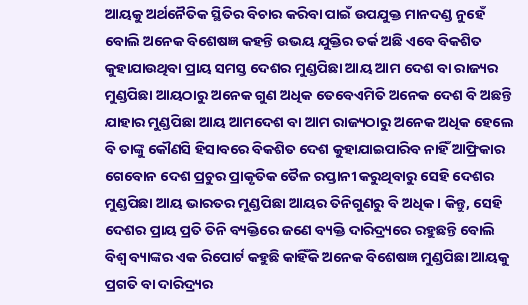ଆୟକୁ ଅର୍ଥନୈତିକ ସ୍ଥିତିର ବିଚାର କରିବା ପାଇଁ ଉପଯୁକ୍ତ ମାନଦଣ୍ଡ ନୁହେଁ ବୋଲି ଅନେକ ବିଶେଷଜ୍ଞ କହନ୍ତି ଉଭୟ ଯୁକ୍ତିର ତର୍କ ଅଛି ଏବେ ବିକଶିତ କୁହାଯାଉଥିବା ପ୍ରାୟ ସମସ୍ତ ଦେଶର ମୁଣ୍ଡପିଛା ଆୟ ଆମ ଦେଶ ବା ରାଜ୍ୟର ମୁଣ୍ଡପିଛା ଆୟଠାରୁ ଅନେକ ଗୁଣ ଅଧିକ ତେବେଏମିତି ଅନେକ ଦେଶ ବି ଅଛନ୍ତି ଯାହାର ମୁଣ୍ଡପିଛା ଆୟ ଆମଦେଶ ବା ଆମ ରାଜ୍ୟଠାରୁ ଅନେକ ଅଧିକ ହେଲେ ବି ତାଙ୍କୁ କୌଣସି ହିସାବରେ ବିକଶିତ ଦେଶ କୁହାଯାଇପାରିବ ନାହିଁ ଆଫ୍ରିକାର ଗେବୋନ ଦେଶ ପ୍ରଚୁର ପ୍ରାକୃତିକ ତୈଳ ରପ୍ତାନୀ କରୁଥିବାରୁ ସେହି ଦେଶର ମୁଣ୍ଡପିଛା ଆୟ ଭାରତର ମୁଣ୍ଡପିଛା ଆୟର ତିନିଗୁଣରୁ ବି ଅଧିକ। କିନ୍ତୁ, ସେହି ଦେଶର ପ୍ରାୟ ପ୍ରତି ତିନି ବ୍ୟକ୍ତିରେ ଜଣେ ବ୍ୟକ୍ତି ଦାରିଦ୍ର୍ୟରେ ରହୁଛନ୍ତି ବୋଲି ବିଶ୍ୱ ବ୍ୟାଙ୍କର ଏକ ରିପୋର୍ଟ କହୁଛି କାହିଁକି ଅନେକ ବିଶେଷଜ୍ଞ ମୁଣ୍ଡପିଛା ଆୟକୁ ପ୍ରଗତି ବା ଦାରିଦ୍ର୍ୟର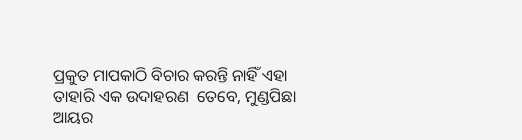ପ୍ରକୁତ ମାପକାଠି ବିଚାର କରନ୍ତି ନାହିଁ ଏହା ତାହାରି ଏକ ଉଦାହରଣ  ତେବେ, ମୁଣ୍ଡପିଛା ଆୟର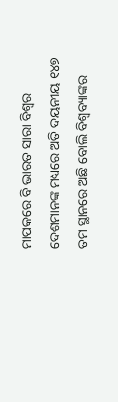ମାପକରେ ବି ଭାରତ ସାରା ବିଶ୍ୱର ଦେଶମାନଙ୍କ ମଧ୍ୟରେ ଅତି ଦୟନୀୟ ୧୪୭ ତମ ସ୍ଥାନରେ ଅଛି ବୋଲି ବିଶ୍ବବ୍ୟାଙ୍କର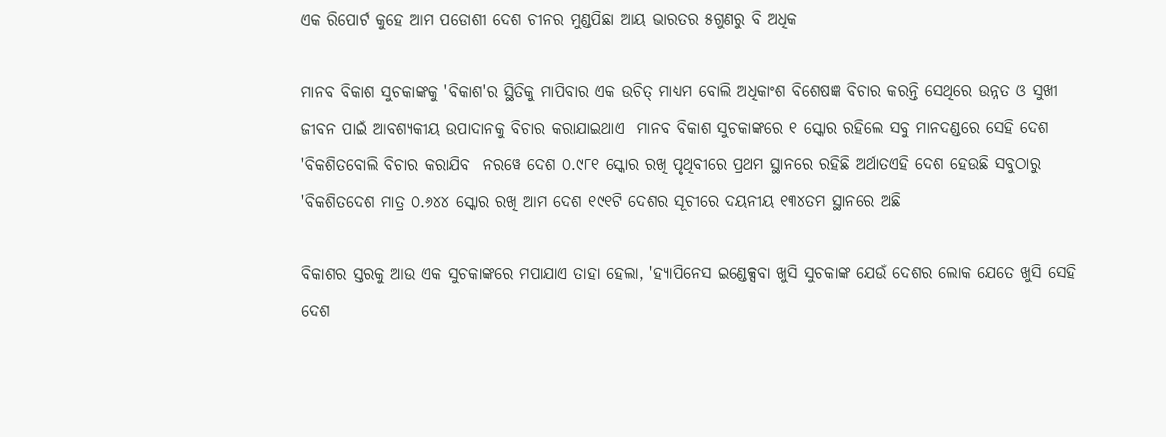ଏକ ରିପୋର୍ଟ କୁହେ ଆମ ପଡୋଶୀ ଦେଶ ଚୀନର ମୁଣ୍ଡପିଛା ଆୟ ଭାରତର ୫ଗୁଣରୁ ବି ଅଧିକ

ମାନବ ବିକାଶ ସୁଚକାଙ୍କକୁ 'ବିକାଶ'ର ସ୍ଥିତିକୁ ମାପିବାର ଏକ ଉଚିତ୍ ମାଧ୍ୟମ ବୋଲି ଅଧିକାଂଶ ବିଶେଷଜ୍ଞ ବିଚାର କରନ୍ତି ସେଥିରେ ଉନ୍ନତ ଓ ସୁଖୀ ଜୀବନ ପାଇଁ ଆବଶ୍ୟକୀୟ ଉପାଦାନକୁ ବିଚାର କରାଯାଇଥାଏ  ମାନବ ବିକାଶ ସୁଚକାଙ୍କରେ ୧ ସ୍କୋର ରହିଲେ ସବୁ ମାନଦଣ୍ଡରେ ସେହି ଦେଶ 'ବିକଶିତବୋଲି ବିଚାର କରାଯିବ  ନରୱେ ଦେଶ ୦.୯୮୧ ସ୍କୋର ରଖି ପୃଥିବୀରେ ପ୍ରଥମ ସ୍ଥାନରେ ରହିଛି ଅର୍ଥାତଏହି ଦେଶ ହେଉଛି ସବୁଠାରୁ 'ବିକଶିତଦେଶ ମାତ୍ର ୦.୬୪୪ ସ୍କୋର ରଖି ଆମ ଦେଶ ୧୯୧ଟି ଦେଶର ସୂଚୀରେ ଦୟନୀୟ ୧୩୪ତମ ସ୍ଥାନରେ ଅଛି

ବିକାଶର ସ୍ତରକୁ ଆଉ ଏକ ସୁଚକାଙ୍କରେ ମପାଯାଏ ତାହା ହେଲା, 'ହ୍ୟାପିନେସ ଇଣ୍ଡେକ୍ସବା ଖୁସି ସୁଚକାଙ୍କ ଯେଉଁ ଦେଶର ଲୋକ ଯେତେ ଖୁସି ସେହି ଦେଶ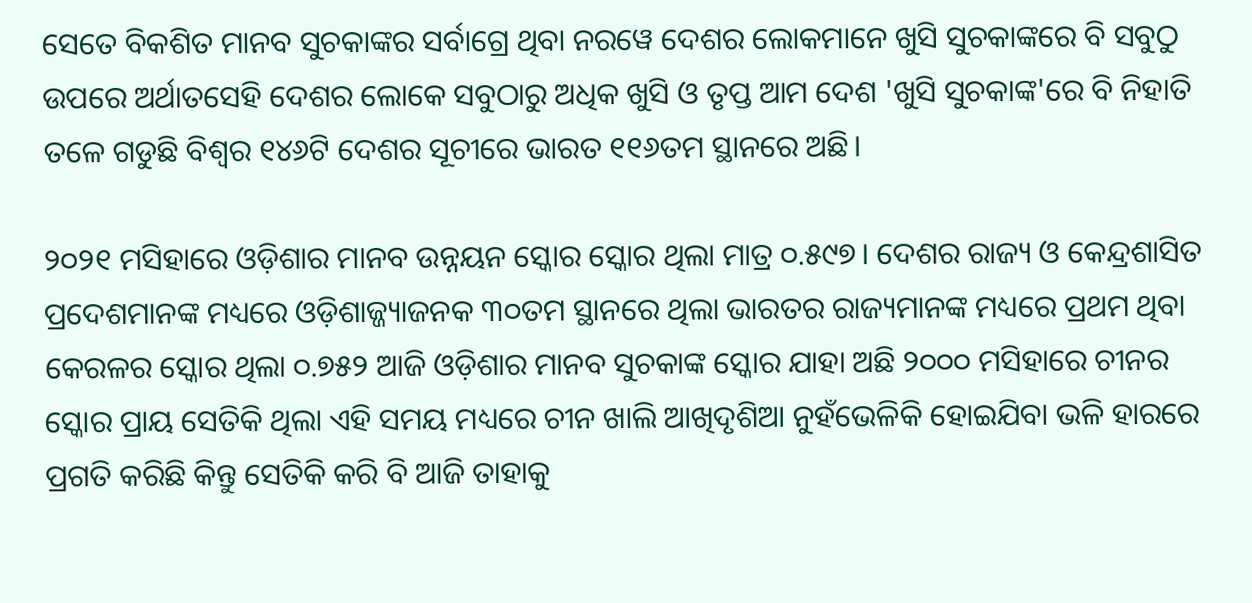ସେତେ ବିକଶିତ ମାନବ ସୁଚକାଙ୍କର ସର୍ବାଗ୍ରେ ଥିବା ନରୱେ ଦେଶର ଲୋକମାନେ ଖୁସି ସୁଚକାଙ୍କରେ ବି ସବୁଠୁ ଉପରେ ଅର୍ଥାତସେହି ଦେଶର ଲୋକେ ସବୁଠାରୁ ଅଧିକ ଖୁସି ଓ ତୃପ୍ତ ଆମ ଦେଶ 'ଖୁସି ସୁଚକାଙ୍କ'ରେ ବି ନିହାତି ତଳେ ଗଡୁଛି ବିଶ୍ୱର ୧୪୬ଟି ଦେଶର ସୂଚୀରେ ଭାରତ ୧୧୬ତମ ସ୍ଥାନରେ ଅଛି।

୨୦୨୧ ମସିହାରେ ଓଡ଼ିଶାର ମାନବ ଉନ୍ନୟନ ସ୍କୋର ସ୍କୋର ଥିଲା ମାତ୍ର ୦.୫୯୭। ଦେଶର ରାଜ୍ୟ ଓ କେନ୍ଦ୍ରଶାସିତ ପ୍ରଦେଶମାନଙ୍କ ମଧ୍ୟରେ ଓଡ଼ିଶାଜ୍ଜ୍ୟାଜନକ ୩୦ତମ ସ୍ଥାନରେ ଥିଲା ଭାରତର ରାଜ୍ୟମାନଙ୍କ ମଧ୍ୟରେ ପ୍ରଥମ ଥିବା କେରଳର ସ୍କୋର ଥିଲା ୦.୭୫୨ ଆଜି ଓଡ଼ିଶାର ମାନବ ସୁଚକାଙ୍କ ସ୍କୋର ଯାହା ଅଛି ୨୦୦୦ ମସିହାରେ ଚୀନର ସ୍କୋର ପ୍ରାୟ ସେତିକି ଥିଲା ଏହି ସମୟ ମଧ୍ୟରେ ଚୀନ ଖାଲି ଆଖିଦୃଶିଆ ନୁହଁଭେଳିକି ହୋଇଯିବା ଭଳି ହାରରେ ପ୍ରଗତି କରିଛି କିନ୍ତୁ ସେତିକି କରି ବି ଆଜି ତାହାକୁ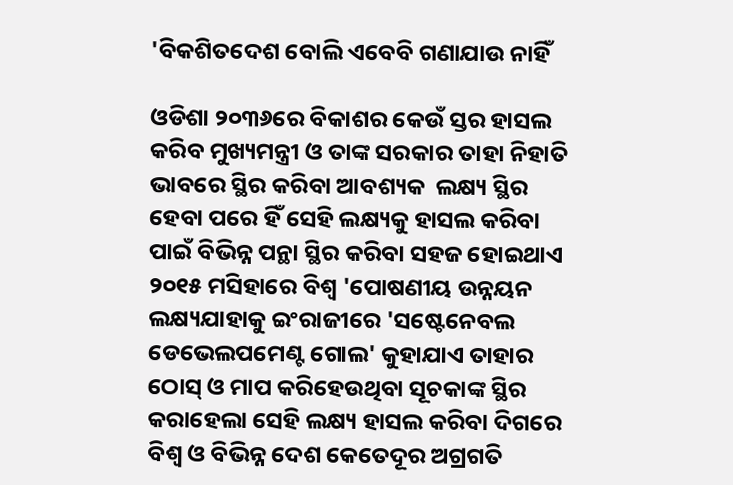'ବିକଶିତଦେଶ ବୋଲି ଏବେବି ଗଣାଯାଉ ନାହିଁ

ଓଡିଶା ୨୦୩୬ରେ ବିକାଶର କେଉଁ ସ୍ତର ହାସଲ କରିବ ମୁଖ୍ୟମନ୍ତ୍ରୀ ଓ ତାଙ୍କ ସରକାର ତାହା ନିହାତି ଭାବରେ ସ୍ଥିର କରିବା ଆବଶ୍ୟକ  ଲକ୍ଷ୍ୟ ସ୍ଥିର ହେବା ପରେ ହିଁ ସେହି ଲକ୍ଷ୍ୟକୁ ହାସଲ କରିବା ପାଇଁ ବିଭିନ୍ନ ପନ୍ଥା ସ୍ଥିର କରିବା ସହଜ ହୋଇଥାଏ ୨୦୧୫ ମସିହାରେ ବିଶ୍ୱ 'ପୋଷଣୀୟ ଉନ୍ନୟନ ଲକ୍ଷ୍ୟଯାହାକୁ ଇଂରାଜୀରେ 'ସଷ୍ଟେନେବଲ ଡେଭେଲପମେଣ୍ଟ ଗୋଲ' କୁହାଯାଏ ତାହାର ଠୋସ୍ ଓ ମାପ କରିହେଉଥିବା ସୂଚକାଙ୍କ ସ୍ଥିର କରାହେଲା ସେହି ଲକ୍ଷ୍ୟ ହାସଲ କରିବା ଦିଗରେ ବିଶ୍ୱ ଓ ବିଭିନ୍ନ ଦେଶ କେତେଦୂର ଅଗ୍ରଗତି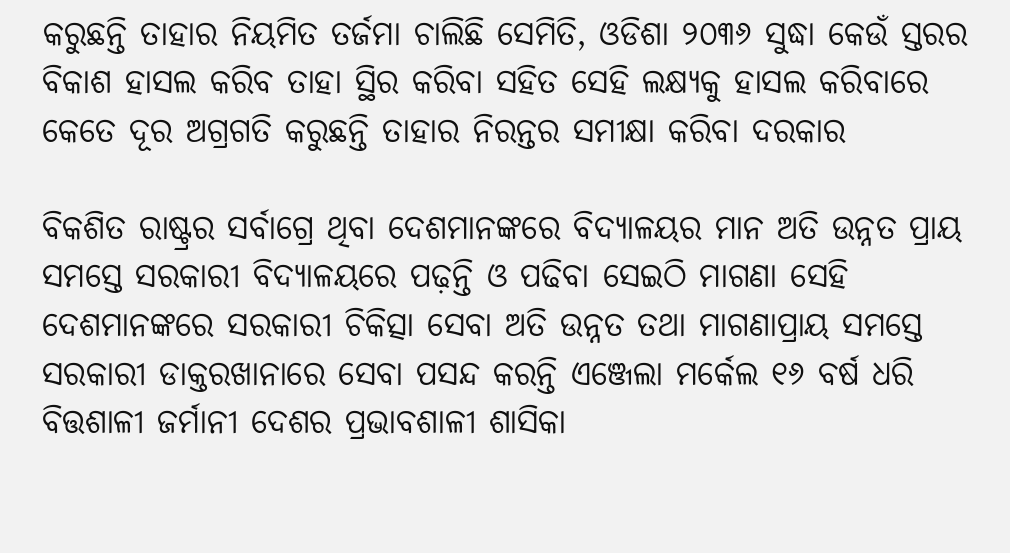କରୁଛନ୍ତି ତାହାର ନିୟମିତ ତର୍ଜମା ଚାଲିଛି ସେମିତି, ଓଡିଶା ୨୦୩୬ ସୁଦ୍ଧା କେଉଁ ସ୍ତରର ବିକାଶ ହାସଲ କରିବ ତାହା ସ୍ଥିର କରିବା ସହିତ ସେହି ଲକ୍ଷ୍ୟକୁ ହାସଲ କରିବାରେ କେତେ ଦୂର ଅଗ୍ରଗତି କରୁଛନ୍ତି ତାହାର ନିରନ୍ତର ସମୀକ୍ଷା କରିବା ଦରକାର

ବିକଶିତ ରାଷ୍ଟ୍ରର ସର୍ବାଗ୍ରେ ଥିବା ଦେଶମାନଙ୍କରେ ବିଦ୍ୟାଳୟର ମାନ ଅତି ଉନ୍ନତ ପ୍ରାୟ ସମସ୍ତେ ସରକାରୀ ବିଦ୍ୟାଳୟରେ ପଢ଼ନ୍ତି ଓ ପଢିବା ସେଇଠି ମାଗଣା ସେହି ଦେଶମାନଙ୍କରେ ସରକାରୀ ଚିକିତ୍ସା ସେବା ଅତି ଉନ୍ନତ ତଥା ମାଗଣାପ୍ରାୟ ସମସ୍ତେ ସରକାରୀ ଡାକ୍ତରଖାନାରେ ସେବା ପସନ୍ଦ କରନ୍ତି ଏଞ୍ଜେଲା ମର୍କେଲ ୧୬ ବର୍ଷ ଧରି ବିତ୍ତଶାଳୀ ଜର୍ମାନୀ ଦେଶର ପ୍ରଭାବଶାଳୀ ଶାସିକା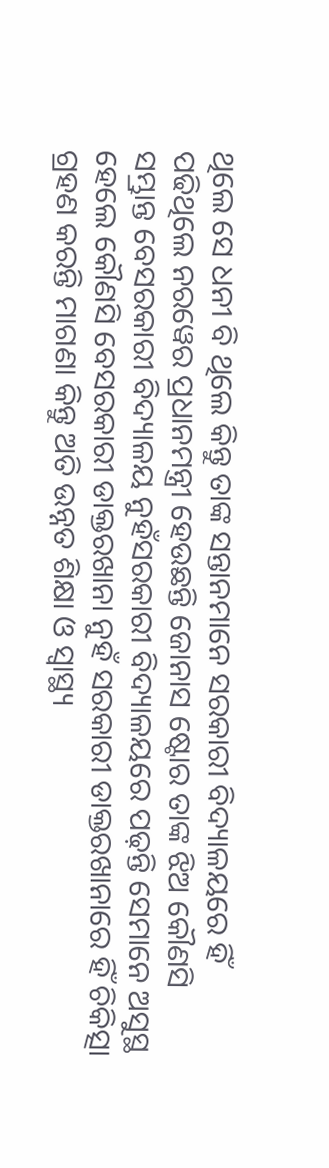ଥିଲେ ସେ ଧନୀ ବି ଥିଲେ କିନ୍ତୁ ତାଙ୍କ ସନ୍ତାନମାନେ ସରକାରୀ ବିଦ୍ୟାଳୟରେ ହିଁ ପଢିଥିଲେ ନରୱେର ପ୍ରଧାନମନ୍ତ୍ରୀ ହେଉଛନ୍ତି ଜୋନାସ ଷ୍ଟୋର ତାଙ୍କ ଝିଅ କୌଣସି ସମ୍ଭ୍ରାନ୍ତ ବେସରକାରୀ ବିଦ୍ୟାଳୟ ନୁହଁସରକାରୀ ବିଦ୍ୟାଳୟରେ ପଢ଼ନ୍ତି ସେମାନେ ଅସୁସ୍ଥ ହେଲେ କୌଣସି ବେସରକାରୀ ଡାକ୍ତରଖାନା ନୁହଁ ସରକାରୀ ଡାକ୍ତରଖାନାରେ ହିଁ ଚିକିତ୍ସା ଗ୍ରହଣ କରନ୍ତି ମାଗଣା କିନ୍ତୁ ଅତି ଉନ୍ନତ ଶିକ୍ଷା ଓ ସ୍ୱାସ୍ଥ୍ୟ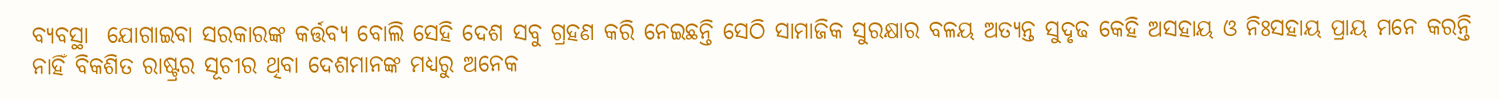ବ୍ୟବସ୍ଥା  ଯୋଗାଇବା ସରକାରଙ୍କ କର୍ତ୍ତବ୍ୟ ବୋଲି ସେହି ଦେଶ ସବୁ ଗ୍ରହଣ କରି ନେଇଛନ୍ତି ସେଠି ସାମାଜିକ ସୁରକ୍ଷାର ବଳୟ ଅତ୍ୟନ୍ତ ସୁଦୃଢ କେହି ଅସହାୟ ଓ ନିଃସହାୟ ପ୍ରାୟ ମନେ କରନ୍ତି ନାହିଁ ବିକଶିତ ରାଷ୍ଟ୍ରର ସୂଚୀର ଥିବା ଦେଶମାନଙ୍କ ମଧ୍ୟରୁ ଅନେକ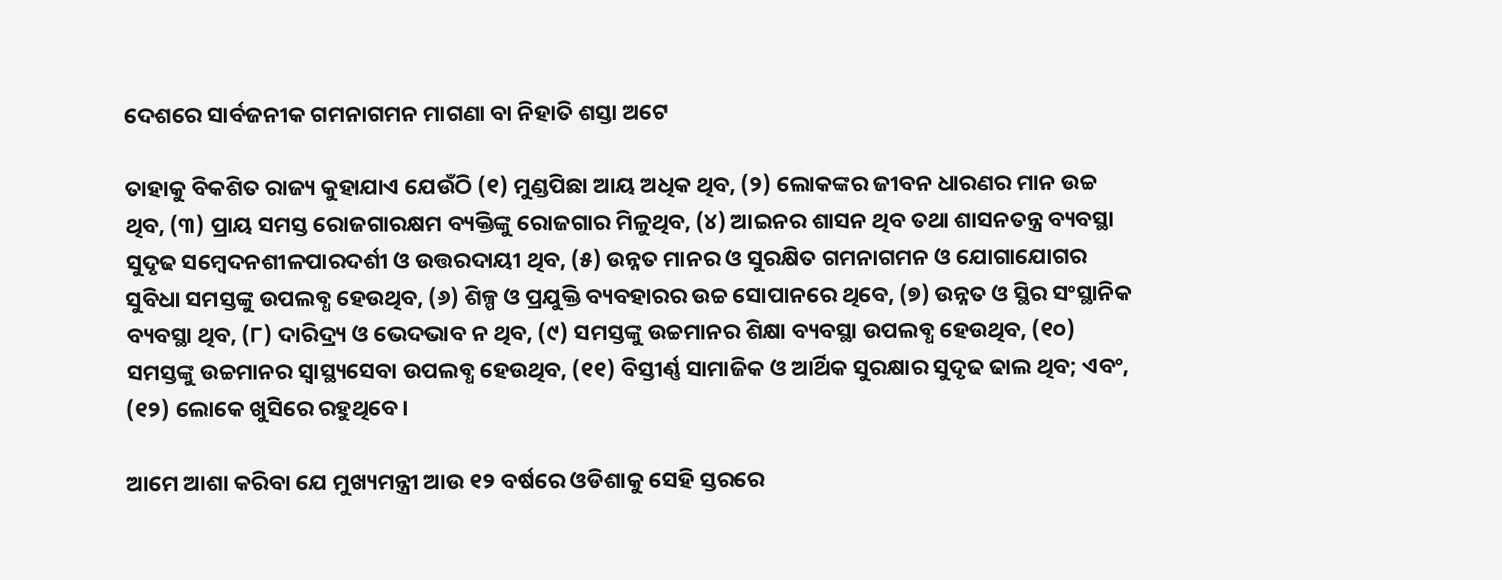ଦେଶରେ ସାର୍ବଜନୀକ ଗମନାଗମନ ମାଗଣା ବା ନିହାତି ଶସ୍ତା ଅଟେ

ତାହାକୁ ବିକଶିତ ରାଜ୍ୟ କୁହାଯାଏ ଯେଉଁଠି (୧) ମୁଣ୍ଡପିଛା ଆୟ ଅଧିକ ଥିବ, (୨) ଲୋକଙ୍କର ଜୀବନ ଧାରଣର ମାନ ଉଚ୍ଚ ଥିବ, (୩) ପ୍ରାୟ ସମସ୍ତ ରୋଜଗାରକ୍ଷମ ବ୍ୟକ୍ତିଙ୍କୁ ରୋଜଗାର ମିଳୁଥିବ, (୪) ଆଇନର ଶାସନ ଥିବ ତଥା ଶାସନତନ୍ତ୍ର ବ୍ୟବସ୍ଥା ସୁଦୃଢ ସମ୍ବେଦନଶୀଳପାରଦର୍ଶୀ ଓ ଉତ୍ତରଦାୟୀ ଥିବ, (୫) ଉନ୍ନତ ମାନର ଓ ସୁରକ୍ଷିତ ଗମନାଗମନ ଓ ଯୋଗାଯୋଗର ସୁବିଧା ସମସ୍ତଙ୍କୁ ଉପଲବ୍ଧ ହେଉଥିବ, (୬) ଶିଳ୍ପ ଓ ପ୍ରଯୁକ୍ତି ବ୍ୟବହାରର ଉଚ୍ଚ ସୋପାନରେ ଥିବେ, (୭) ଉନ୍ନତ ଓ ସ୍ଥିର ସଂସ୍ଥାନିକ ବ୍ୟବସ୍ଥା ଥିବ, (୮) ଦାରିଦ୍ର୍ୟ ଓ ଭେଦଭାବ ନ ଥିବ, (୯) ସମସ୍ତଙ୍କୁ ଉଚ୍ଚମାନର ଶିକ୍ଷା ବ୍ୟବସ୍ଥା ଉପଲବ୍ଧ ହେଉଥିବ, (୧୦) ସମସ୍ତଙ୍କୁ ଉଚ୍ଚମାନର ସ୍ୱାସ୍ଥ୍ୟସେବା ଉପଲବ୍ଧ ହେଉଥିବ, (୧୧) ବିସ୍ତୀର୍ଣ୍ଣ ସାମାଜିକ ଓ ଆର୍ଥିକ ସୁରକ୍ଷାର ସୁଦୃଢ ଢାଲ ଥିବ; ଏବଂ, (୧୨) ଲୋକେ ଖୁସିରେ ରହୁଥିବେ।

ଆମେ ଆଶା କରିବା ଯେ ମୁଖ୍ୟମନ୍ତ୍ରୀ ଆଉ ୧୨ ବର୍ଷରେ ଓଡିଶାକୁ ସେହି ସ୍ତରରେ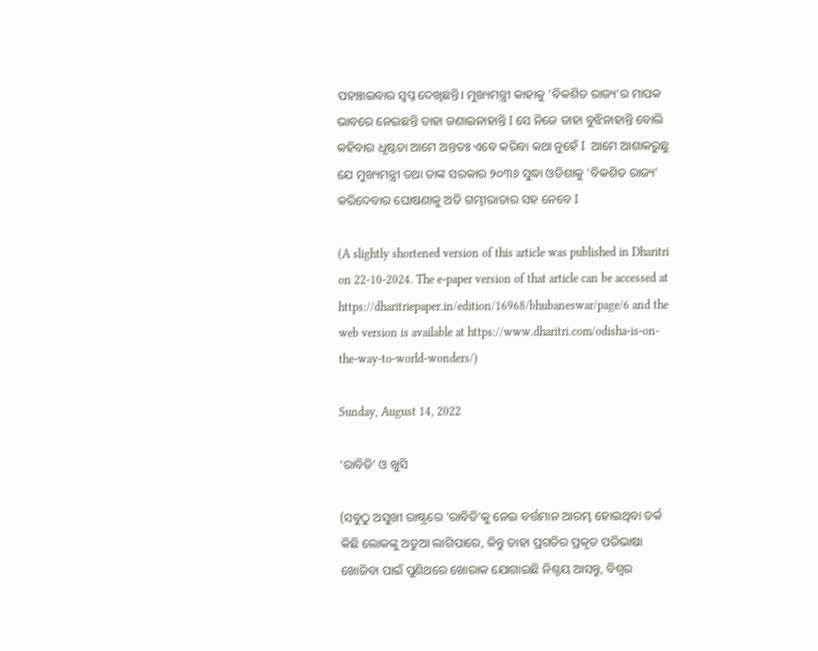ପହଞ୍ଚାଇବାର ସ୍ବପ୍ନ ଦେଖିଛନ୍ତି। ମୁଖ୍ୟମନ୍ତ୍ରୀ କାହାକୁ 'ବିକଶିତ ରାଜ୍ୟ'ର ମାପକ ଭାବରେ ନେଇଛନ୍ତି ତାହା ଜଣାଇନାହାନ୍ତି I ସେ ନିଜେ ତାହା ବୁଝିନାହାନ୍ତି ବୋଲି କହିବାର ଧୃଷ୍ଟତା ଆମେ ଅନ୍ତତଃ ଏବେ କରିବା କଥା ନୁହେଁ I  ଆମେ ଆଶାକରୁଛୁ ଯେ ମୁଖ୍ୟମନ୍ତ୍ରୀ ତଥା ତାଙ୍କ ସରକାର ୨୦୩୬ ସୁଦ୍ଧା ଓଡିଶାକୁ 'ବିକଶିତ ରାଜ୍ୟ' କରିଦେବାର ଘୋଷଣାକୁ ଅତି ଗମ୍ଭୀରାତାର ସହ ନେବେ I

(A slightly shortened version of this article was published in Dharitri on 22-10-2024. The e-paper version of that article can be accessed at https://dharitriepaper.in/edition/16968/bhubaneswar/page/6 and the web version is available at https://www.dharitri.com/odisha-is-on-the-way-to-world-wonders/)

Sunday, August 14, 2022

‘ରାବିଡି’ ଓ ଖୁସି

(ସବୁଠୁ ଅସୁଖୀ ରାଷ୍ଟ୍ରରେ 'ରାବିଡି'କୁ ନେଇ ବର୍ତ୍ତମାନ ଆରମ୍ଭ ହୋଇଥିବା ତର୍କ କିଛି ଲୋକଙ୍କୁ ଅଡୁଆ ଲାଗିପାରେ, କିନ୍ତୁ ତାହା ପ୍ରଗତିର ପ୍ରକୃତ ପରିଭାଷା ଖୋଜିବା ପାଇଁ ପୁଣିଥରେ ଖୋରାକ ଯୋଗାଇଛି ନିଶ୍ଚୟ ଆସନ୍ତୁ, ବିଶ୍ୱର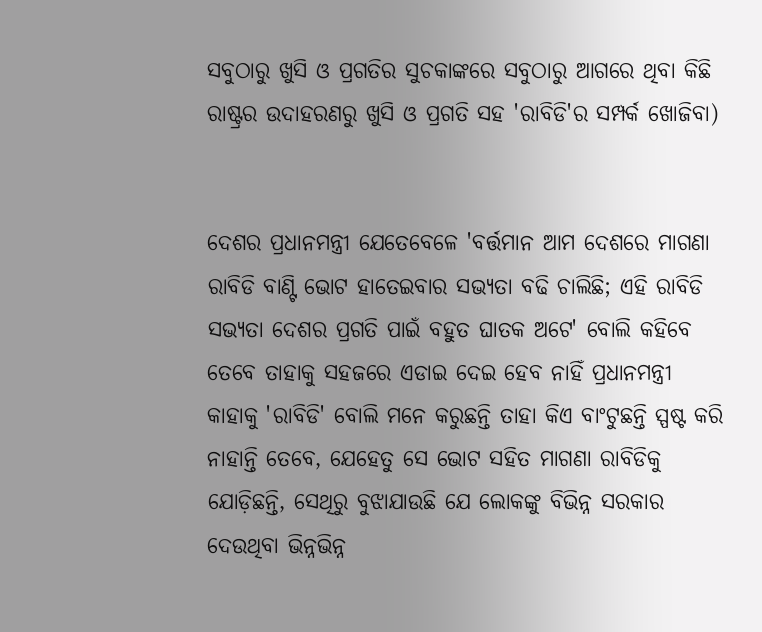ସବୁଠାରୁ ଖୁସି ଓ ପ୍ରଗତିର ସୁଚକାଙ୍କରେ ସବୁଠାରୁ ଆଗରେ ଥିବା କିଛି ରାଷ୍ଟ୍ରର ଉଦାହରଣରୁ ଖୁସି ଓ ପ୍ରଗତି ସହ 'ରାବିଡି'ର ସମ୍ପର୍କ ଖୋଜିବା)


ଦେଶର ପ୍ରଧାନମନ୍ତ୍ରୀ ଯେତେବେଳେ 'ବର୍ତ୍ତମାନ ଆମ ଦେଶରେ ମାଗଣା ରାବିଡି ବାଣ୍ଟି ଭୋଟ ହାତେଇବାର ସଭ୍ୟତା ବଢି ଚାଲିଛି; ଏହି ରାବିଡି ସଭ୍ୟତା ଦେଶର ପ୍ରଗତି ପାଇଁ ବହୁତ ଘାତକ ଅଟେ' ବୋଲି କହିବେ ତେବେ ତାହାକୁ ସହଜରେ ଏଡାଇ ଦେଇ ହେବ ନାହିଁ ପ୍ରଧାନମନ୍ତ୍ରୀ କାହାକୁ 'ରାବିଡି' ବୋଲି ମନେ କରୁଛନ୍ତି ତାହା କିଏ ବାଂଟୁଛନ୍ତି ସ୍ପଷ୍ଟ କରି ନାହାନ୍ତି ତେବେ, ଯେହେତୁ ସେ ଭୋଟ ସହିତ ମାଗଣା ରାବିଡିକୁ ଯୋଡ଼ିଛନ୍ତି, ସେଥିରୁ ବୁଝାଯାଉଛି ଯେ ଲୋକଙ୍କୁ ବିଭିନ୍ନ ସରକାର ଦେଉଥିବା ଭିନ୍ନଭିନ୍ନ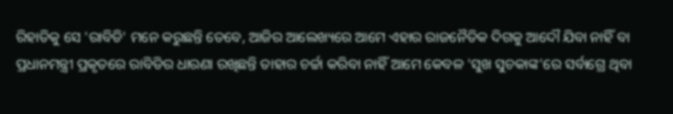ରିହାତିକୁ ସେ 'ରାବିଡି' ମନେ କରୁଛନ୍ତି ତେବେ, ଆଜିର ଆଲେଖ୍ୟରେ ଆମେ ଏହାର ରାଜନୈତିକ ଦିଗକୁ ଆଦୌ ଯିବା ନାହିଁ ବା ପ୍ରଧାନମନ୍ତ୍ରୀ ପ୍ରକୃତରେ ରାବିଡିର ଧାରଣା ରଖିଛନ୍ତି ତାହାର ଚର୍ଚ୍ଚା କରିବା ନାହିଁ ଆମେ କେବଳ 'ସୁଖ ସୁଚକାଙ୍କ'ରେ ସର୍ବାଗ୍ରେ ଥିବା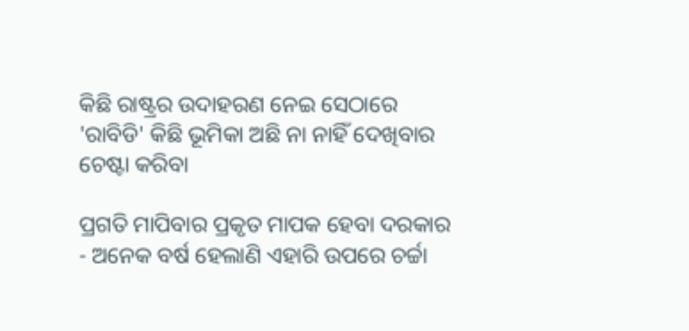କିଛି ରାଷ୍ଟ୍ରର ଉଦାହରଣ ନେଇ ସେଠାରେ 'ରାବିଡି' କିଛି ଭୂମିକା ଅଛି ନା ନାହିଁ ଦେଖିବାର ଚେଷ୍ଟା କରିବା

ପ୍ରଗତି ମାପିବାର ପ୍ରକୃତ ମାପକ ହେବା ଦରକାର - ଅନେକ ବର୍ଷ ହେଲାଣି ଏହାରି ଉପରେ ଚର୍ଚ୍ଚା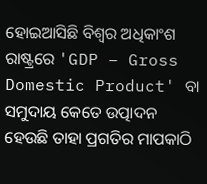ହୋଇଆସିଛି ବିଶ୍ବର ଅଧିକାଂଶ ରାଷ୍ଟ୍ରରେ 'GDP – Gross Domestic Product' ବା ସମୁଦାୟ କେତେ ଉତ୍ପାଦନ ହେଉଛି ତାହା ପ୍ରଗତିର ମାପକାଠି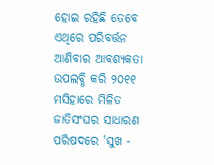ହୋଇ ରହିଛି ତେବେ ଏଥିରେ ପରିବର୍ତ୍ତନ ଆଣିବାର ଆବଶ୍ୟକତା ଉପଲବ୍ଧି କରି ୨୦୧୧ ମସିହାରେ ମିଳିତ ଜାତିସଂଘର ସାଧାରଣ ପରିଷଦରେ 'ସୁଖ -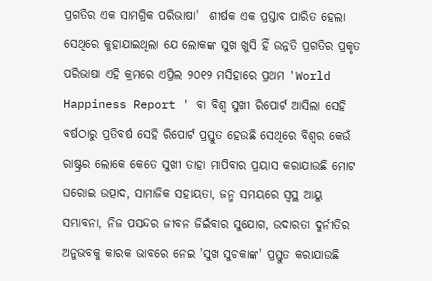ପ୍ରଗତିର ଏକ ସାମଗ୍ରିକ ପରିଭାଷା'  ଶୀର୍ଷକ ଏକ ପ୍ରସ୍ତାବ ପାରିତ ହେଲା ସେଥିରେ କୁହାଯାଇଥିଲା ଯେ ଲୋକଙ୍କ ସୁଖ ଖୁସି ହିଁ ଉନ୍ନତି ପ୍ରଗତିର ପ୍ରକୃତ ପରିଭାଷା ଏହି କ୍ରମରେ ଏପ୍ରିଲ ୨୦୧୨ ମସିହାରେ ପ୍ରଥମ 'World Happiness Report ' ବା ବିଶ୍ବ ସୁଖୀ ରିପୋର୍ଟ ଆସିଲା ସେହି ବର୍ଷଠାରୁ ପ୍ରତିବର୍ଷ ସେହି ରିପୋର୍ଟ ପ୍ରସ୍ତୁତ ହେଉଛି ସେଥିରେ ବିଶ୍ବର କେଉଁ ରାଷ୍ଟ୍ରର ଲୋକେ କେତେ ସୁଖୀ ତାହା ମାପିବାର ପ୍ରୟାସ କରାଯାଉଛି ମୋଟ ଘରୋଇ ଉତ୍ପାଦ, ସାମାଜିକ ସହାୟତା, ଜନ୍ମ ସମୟରେ ସ୍ଵସ୍ଥ ଆୟୁ ସମ୍ଭାବନା, ନିଜ ପସନ୍ଦର ଜୀବନ ଜିଇଁବାର ସୁଯୋଗ, ଉଦାରତା ଦୁର୍ନୀତିର ଅନୁଭବକୁ କାରକ ଭାବରେ ନେଇ 'ସୁଖ ସୁଚକାଙ୍କ' ପ୍ରସ୍ତୁତ କରାଯାଉଛି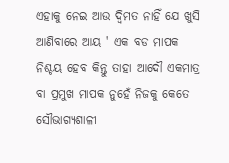ଏହାକୁ ନେଇ ଆଉ ଦ୍ୱିମତ ନାହିଁ ଯେ ଖୁସି ଆଣିବାରେ ଆୟ ' ଏକ ବଡ ମାପକ ନିଶ୍ଚୟ ହେବ କିନ୍ତୁ ତାହା ଆଦୌ ଏକମାତ୍ର ବା ପ୍ରମୁଖ ମାପକ ନୁହେଁ ନିଜକୁ କେତେ ସୌଭାଗ୍ୟଶାଳୀ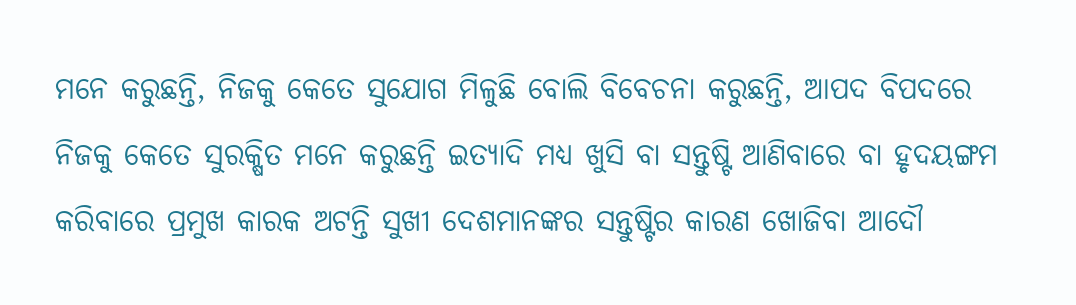ମନେ କରୁଛନ୍ତି, ନିଜକୁ କେତେ ସୁଯୋଗ ମିଳୁଛି ବୋଲି ବିବେଚନା କରୁଛନ୍ତି, ଆପଦ ବିପଦରେ ନିଜକୁ କେତେ ସୁରକ୍ଷିତ ମନେ କରୁଛନ୍ତି ଇତ୍ୟାଦି ମଧ୍ୟ ଖୁସି ବା ସନ୍ତୁଷ୍ଟି ଆଣିବାରେ ବା ହୃଦୟଙ୍ଗମ କରିବାରେ ପ୍ରମୁଖ କାରକ ଅଟନ୍ତି ସୁଖୀ ଦେଶମାନଙ୍କର ସନ୍ତୁଷ୍ଟିର କାରଣ ଖୋଜିବା ଆଦୌ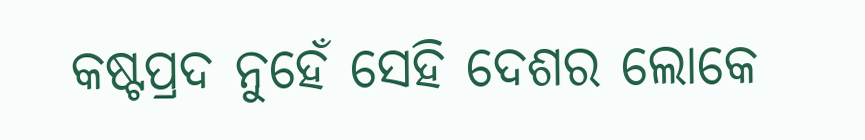କଷ୍ଟପ୍ରଦ ନୁହେଁ ସେହି ଦେଶର ଲୋକେ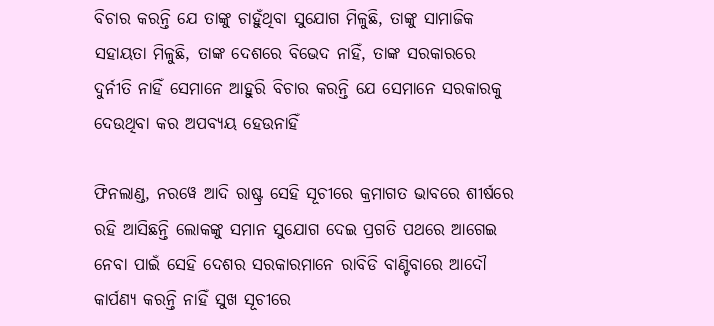ବିଚାର କରନ୍ତି ଯେ ତାଙ୍କୁ ଚାହୁଁଥିବା ସୁଯୋଗ ମିଳୁଛି, ତାଙ୍କୁ ସାମାଜିକ ସହାୟତା ମିଳୁଛି, ତାଙ୍କ ଦେଶରେ ବିଭେଦ ନାହିଁ, ତାଙ୍କ ସରକାରରେ ଦୁର୍ନୀତି ନାହିଁ ସେମାନେ ଆହୁରି ବିଚାର କରନ୍ତି ଯେ ସେମାନେ ସରକାରକୁ ଦେଉଥିବା କର ଅପବ୍ଯୟ ହେଉନାହିଁ

ଫିନଲାଣ୍ଡ, ନରୱେ ଆଦି ରାଷ୍ଟ୍ର ସେହି ସୂଚୀରେ କ୍ରମାଗତ ଭାବରେ ଶୀର୍ଷରେ ରହି ଆସିଛନ୍ତି ଲୋକଙ୍କୁ ସମାନ ସୁଯୋଗ ଦେଇ ପ୍ରଗତି ପଥରେ ଆଗେଇ ନେବା ପାଇଁ ସେହି ଦେଶର ସରକାରମାନେ ରାବିଡି ବାଣ୍ଟିବାରେ ଆଦୌ କାର୍ପଣ୍ୟ କରନ୍ତି ନାହିଁ ସୁଖ ସୂଚୀରେ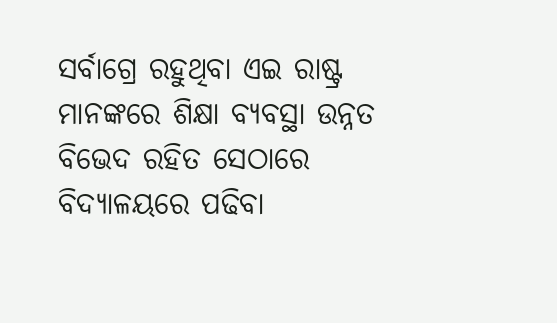ସର୍ବାଗ୍ରେ ରହୁଥିବା ଏଇ ରାଷ୍ଟ୍ର ମାନଙ୍କରେ ଶିକ୍ଷା ବ୍ୟବସ୍ଥା ଉନ୍ନତ ବିଭେଦ ରହିତ ସେଠାରେ ବିଦ୍ୟାଳୟରେ ପଢିବା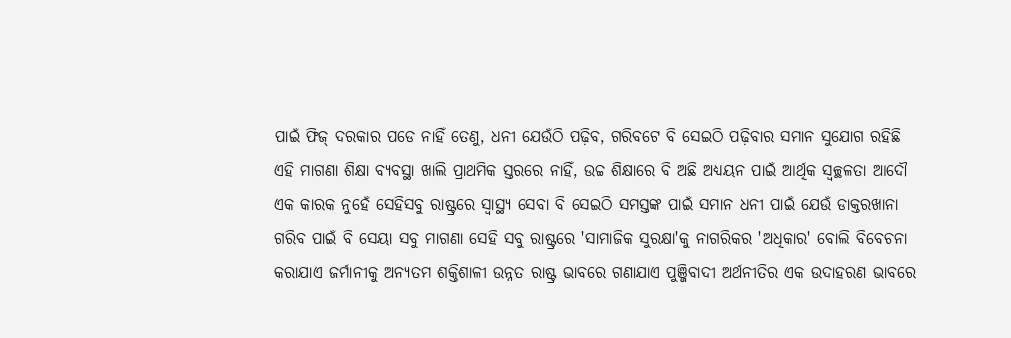ପାଇଁ ଫିଜ୍ ଦରକାର ପଡେ ନାହିଁ ତେଣୁ, ଧନୀ ଯେଉଁଠି ପଢ଼ିବ, ଗରିବଟେ ବି ସେଇଠି ପଢ଼ିବାର ସମାନ ସୁଯୋଗ ରହିଛି ଏହି ମାଗଣା ଶିକ୍ଷା ବ୍ୟବସ୍ଥା ଖାଲି ପ୍ରାଥମିକ ସ୍ତରରେ ନାହିଁ, ଉଚ୍ଚ ଶିକ୍ଷାରେ ବି ଅଛି ଅଧ୍ୟୟନ ପାଇଁ ଆର୍ଥିକ ସ୍ୱଚ୍ଛଳତା ଆଦୌ ଏକ କାରକ ନୁହେଁ ସେହିସବୁ ରାଷ୍ଟ୍ରରେ ସ୍ୱାସ୍ଥ୍ୟ ସେବା ବି ସେଇଠି ସମସ୍ତଙ୍କ ପାଇଁ ସମାନ ଧନୀ ପାଇଁ ଯେଉଁ ଡାକ୍ତରଖାନା ଗରିବ ପାଇଁ ବି ସେୟା ସବୁ ମାଗଣା ସେହି ସବୁ ରାଷ୍ଟ୍ରରେ 'ସାମାଜିକ ସୁରକ୍ଷା'କୁ ନାଗରିକର 'ଅଧିକାର' ବୋଲି ବିବେଚନା କରାଯାଏ ଜର୍ମାନୀକୁ ଅନ୍ୟତମ ଶକ୍ତିଶାଳୀ ଉନ୍ନତ ରାଷ୍ଟ୍ର ଭାବରେ ଗଣାଯାଏ ପୁଞ୍ଜିବାଦୀ ଅର୍ଥନୀତିର ଏକ ଉଦାହରଣ ଭାବରେ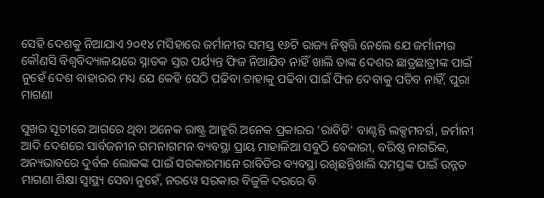ସେହି ଦେଶକୁ ନିଆଯାଏ ୨୦୧୪ ମସିହାରେ ଜର୍ମାନୀର ସମସ୍ତ ୧୬ଟି ରାଜ୍ୟ ନିଷ୍ପତ୍ତି ନେଲେ ଯେ ଜର୍ମାନୀର କୌଣସି ବିଶ୍ୱବିଦ୍ୟାଳୟରେ ସ୍ନାତକ ସ୍ତର ପର୍ଯ୍ୟନ୍ତ ଫିଜ ନିଆଯିବ ନାହିଁ ଖାଲି ତାଙ୍କ ଦେଶର ଛାତ୍ରଛାତ୍ରୀଙ୍କ ପାଇଁ ନୁହେଁ ଦେଶ ବାହାରର ମଧ୍ୟ ଯେ କେହି ସେଠି ପଢିବା ତାହାକୁ ପଢିବା ପାଇଁ ଫିଜ ଦେବାକୁ ପଡିବ ନାହିଁ, ପୁରା ମାଗଣା

ସୁଖର ସୂଚୀରେ ଆଗରେ ଥିବା ଅନେକ ରାଷ୍ଟ୍ର ଆହୁରି ଅନେକ ପ୍ରକାରର 'ରାବିଡି' ବାଣ୍ଟନ୍ତି ଲକ୍ସମବର୍ଗ, ଜର୍ମାନୀ ଆଦି ଦେଶରେ ସାର୍ବଜନୀନ ଗମନାଗମନ ବ୍ୟବସ୍ଥା ପ୍ରାୟ ମାହାଳିଆ ସବୁଠି ବେକାରୀ, ବରିଷ୍ଠ ନାଗରିକ, ଅନ୍ୟଭାବରେ ଦୁର୍ବଳ ଲୋକଙ୍କ ପାଇଁ ସରକାରମାନେ ରାବିଡିର ବ୍ୟବସ୍ଥା ରଖିଛନ୍ତିଖାଲି ସମସ୍ତଙ୍କ ପାଇଁ ଉନ୍ନତ ମାଗଣା ଶିକ୍ଷା ସ୍ୱାସ୍ଥ୍ୟ ସେବା ନୁହେଁ, ନରୱେ ସରକାର ବିଜୁଳି ଦରରେ ବି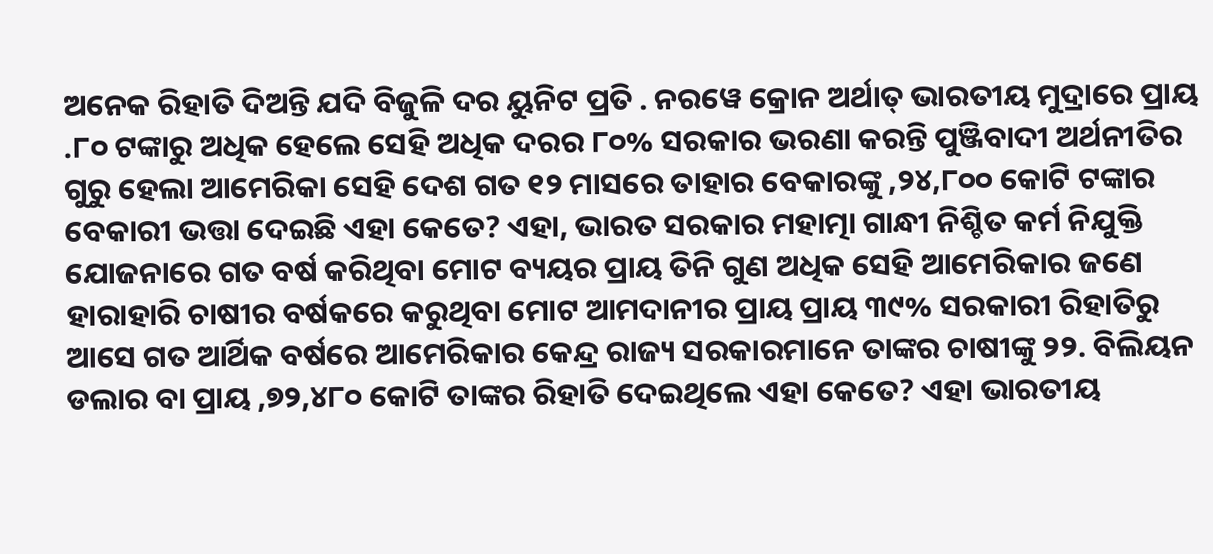ଅନେକ ରିହାତି ଦିଅନ୍ତି ଯଦି ବିଜୁଳି ଦର ୟୁନିଟ ପ୍ରତି . ନରୱେ କ୍ରୋନ ଅର୍ଥାତ୍ ଭାରତୀୟ ମୁଦ୍ରାରେ ପ୍ରାୟ .୮୦ ଟଙ୍କାରୁ ଅଧିକ ହେଲେ ସେହି ଅଧିକ ଦରର ୮୦% ସରକାର ଭରଣା କରନ୍ତି ପୁଞ୍ଜିବାଦୀ ଅର୍ଥନୀତିର ଗୁରୁ ହେଲା ଆମେରିକା ସେହି ଦେଶ ଗତ ୧୨ ମାସରେ ତାହାର ବେକାରଙ୍କୁ ,୨୪,୮୦୦ କୋଟି ଟଙ୍କାର ବେକାରୀ ଭତ୍ତା ଦେଇଛି ଏହା କେତେ? ଏହା, ଭାରତ ସରକାର ମହାତ୍ମା ଗାନ୍ଧୀ ନିଶ୍ଚିତ କର୍ମ ନିଯୁକ୍ତି ଯୋଜନାରେ ଗତ ବର୍ଷ କରିଥିବା ମୋଟ ବ୍ୟୟର ପ୍ରାୟ ତିନି ଗୁଣ ଅଧିକ ସେହି ଆମେରିକାର ଜଣେ ହାରାହାରି ଚାଷୀର ବର୍ଷକରେ କରୁଥିବା ମୋଟ ଆମଦାନୀର ପ୍ରାୟ ପ୍ରାୟ ୩୯% ସରକାରୀ ରିହାତିରୁ ଆସେ ଗତ ଆର୍ଥିକ ବର୍ଷରେ ଆମେରିକାର କେନ୍ଦ୍ର ରାଜ୍ୟ ସରକାରମାନେ ତାଙ୍କର ଚାଷୀଙ୍କୁ ୨୨. ବିଲିୟନ ଡଲାର ବା ପ୍ରାୟ ,୭୨,୪୮୦ କୋଟି ତାଙ୍କର ରିହାତି ଦେଇଥିଲେ ଏହା କେତେ? ଏହା ଭାରତୀୟ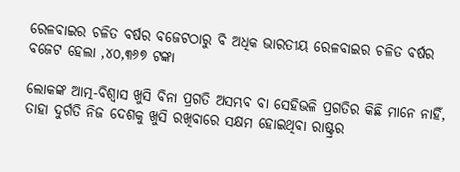ରେଳବାଇର ଚଳିତ ବର୍ଷର ବଜେଟଠାରୁ ବି ଅଧିକ ଭାରତୀୟ ରେଳବାଇର ଚଳିତ ବର୍ଷର ବଜେଟ ହେଲା ,୪୦,୩୬୭ ଟଙ୍କା

ଲୋକଙ୍କ ଆତ୍ମ-ବିଶ୍ୱାସ ଖୁସି ବିନା ପ୍ରଗତି ଅସମ୍ଭବ ବା ସେହିଭଳି ପ୍ରଗତିର କିଛି ମାନେ ନାହିଁ, ତାହା ଦୁର୍ଗତି ନିଜ ଦେଶକୁ ଖୁସି ରଖିବାରେ ସକ୍ଷମ ହୋଇଥିବା ରାଷ୍ଟ୍ରର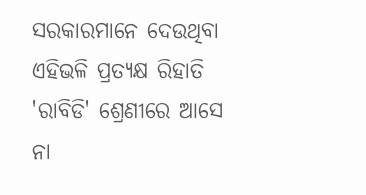ସରକାରମାନେ ଦେଉଥିବା ଏହିଭଳି ପ୍ରତ୍ୟକ୍ଷ ରିହାତି 'ରାବିଡି' ଶ୍ରେଣୀରେ ଆସେ ନା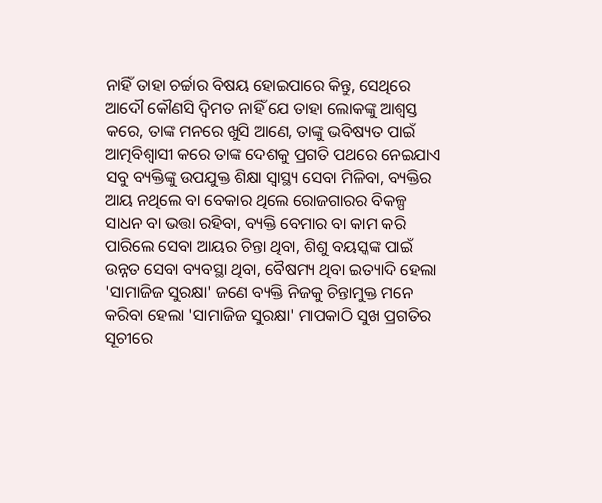ନାହିଁ ତାହା ଚର୍ଚ୍ଚାର ବିଷୟ ହୋଇପାରେ କିନ୍ତୁ, ସେଥିରେ ଆଦୌ କୌଣସି ଦ୍ୱିମତ ନାହିଁ ଯେ ତାହା ଲୋକଙ୍କୁ ଆଶ୍ୱସ୍ତ କରେ, ତାଙ୍କ ମନରେ ଖୁସି ଆଣେ, ତାଙ୍କୁ ଭବିଷ୍ୟତ ପାଇଁ ଆତ୍ମବିଶ୍ଵାସୀ କରେ ତାଙ୍କ ଦେଶକୁ ପ୍ରଗତି ପଥରେ ନେଇଯାଏ ସବୁ ବ୍ୟକ୍ତିଙ୍କୁ ଉପଯୁକ୍ତ ଶିକ୍ଷା ସ୍ୱାସ୍ଥ୍ୟ ସେବା ମିଳିବା, ବ୍ୟକ୍ତିର ଆୟ ନଥିଲେ ବା ବେକାର ଥିଲେ ରୋଜଗାରର ବିକଳ୍ପ ସାଧନ ବା ଭତ୍ତା ରହିବା, ବ୍ୟକ୍ତି ବେମାର ବା କାମ କରି ପାରିଲେ ସେବା ଆୟର ଚିନ୍ତା ଥିବା, ଶିଶୁ ବୟସ୍କଙ୍କ ପାଇଁ ଉନ୍ନତ ସେବା ବ୍ୟବସ୍ଥା ଥିବା, ବୈଷମ୍ୟ ଥିବା ଇତ୍ୟାଦି ହେଲା 'ସାମାଜିଜ ସୁରକ୍ଷା' ଜଣେ ବ୍ୟକ୍ତି ନିଜକୁ ଚିନ୍ତାମୁକ୍ତ ମନେ କରିବା ହେଲା 'ସାମାଜିଜ ସୁରକ୍ଷା' ମାପକାଠି ସୁଖ ପ୍ରଗତିର ସୂଚୀରେ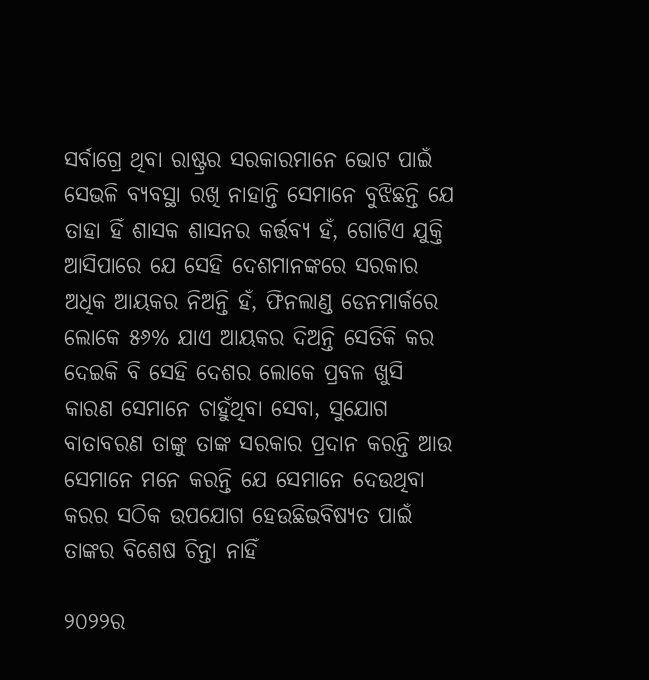ସର୍ବାଗ୍ରେ ଥିବା ରାଷ୍ଟ୍ରର ସରକାରମାନେ ଭୋଟ ପାଇଁ ସେଭଳି ବ୍ୟବସ୍ଥା ରଖି ନାହାନ୍ତି ସେମାନେ ବୁଝିଛନ୍ତି ଯେ ତାହା ହିଁ ଶାସକ ଶାସନର କର୍ତ୍ତବ୍ୟ ହଁ, ଗୋଟିଏ ଯୁକ୍ତି ଆସିପାରେ ଯେ ସେହି ଦେଶମାନଙ୍କରେ ସରକାର ଅଧିକ ଆୟକର ନିଅନ୍ତି ହଁ, ଫିନଲାଣ୍ଡ ଡେନମାର୍କରେ ଲୋକେ ୫୬% ଯାଏ ଆୟକର ଦିଅନ୍ତି ସେତିକି କର ଦେଇକି ବି ସେହି ଦେଶର ଲୋକେ ପ୍ରବଳ ଖୁସି କାରଣ ସେମାନେ ଚାହୁଁଥିବା ସେବା, ସୁଯୋଗ ବାତାବରଣ ତାଙ୍କୁ ତାଙ୍କ ସରକାର ପ୍ରଦାନ କରନ୍ତି ଆଉ ସେମାନେ ମନେ କରନ୍ତି ଯେ ସେମାନେ ଦେଉଥିବା କରର ସଠିକ ଉପଯୋଗ ହେଉଛିଭବିଷ୍ୟତ ପାଇଁ ତାଙ୍କର ବିଶେଷ ଚିନ୍ତା ନାହିଁ

୨୦୨୨ର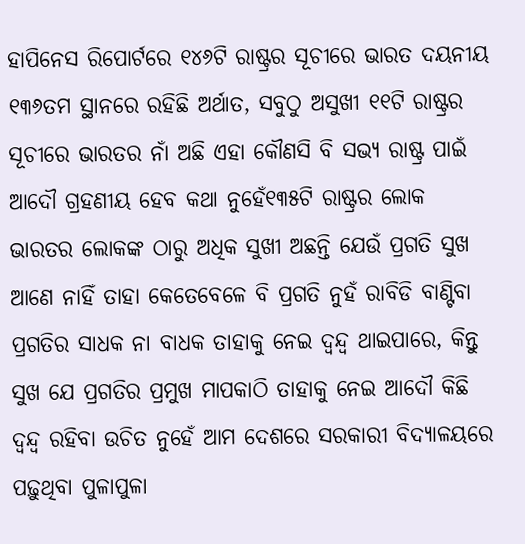ହାପିନେସ ରିପୋର୍ଟରେ ୧୪୬ଟି ରାଷ୍ଟ୍ରର ସୂଚୀରେ ଭାରତ ଦୟନୀୟ ୧୩୬ତମ ସ୍ଥାନରେ ରହିଛି ଅର୍ଥାତ, ସବୁଠୁ ଅସୁଖୀ ୧୧ଟି ରାଷ୍ଟ୍ରର ସୂଚୀରେ ଭାରତର ନାଁ ଅଛି ଏହା କୌଣସି ବି ସଭ୍ୟ ରାଷ୍ଟ୍ର ପାଇଁ ଆଦୌ ଗ୍ରହଣୀୟ ହେବ କଥା ନୁହେଁ୧୩୫ଟି ରାଷ୍ଟ୍ରର ଲୋକ ଭାରତର ଲୋକଙ୍କ ଠାରୁ ଅଧିକ ସୁଖୀ ଅଛନ୍ତି ଯେଉଁ ପ୍ରଗତି ସୁଖ ଆଣେ ନାହିଁ ତାହା କେତେବେଳେ ବି ପ୍ରଗତି ନୁହଁ ରାବିଡି ବାଣ୍ଟିବା ପ୍ରଗତିର ସାଧକ ନା ବାଧକ ତାହାକୁ ନେଇ ଦ୍ବନ୍ଦ୍ବ ଥାଇପାରେ, କିନ୍ତୁ ସୁଖ ଯେ ପ୍ରଗତିର ପ୍ରମୁଖ ମାପକାଠି ତାହାକୁ ନେଇ ଆଦୌ କିଛି ଦ୍ବନ୍ଦ୍ବ ରହିବା ଉଚିତ ନୁହେଁ ଆମ ଦେଶରେ ସରକାରୀ ବିଦ୍ୟାଳୟରେ ପଢ଼ୁଥିବା ପୁଳାପୁଳା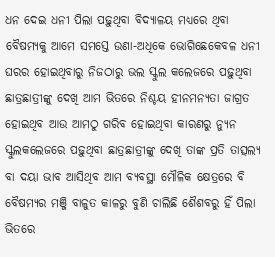ଧନ ଦେଇ ଧନୀ ପିଲା ପଢ଼ୁଥିବା ବିଦ୍ୟାଳୟ ମଧ୍ୟରେ ଥିବା ବୈଷମ୍ୟକୁ ଆମେ ସମସ୍ତେ ଉଣା-ଅଧିକେ ଭୋଗିଛେକେବଳ ଧନୀ ଘରର ହୋଇଥିବାରୁ ନିଜଠାରୁ ଭଲ ସ୍କୁଲ କଲେଜରେ ପଢ଼ୁଥିବା ଛାତ୍ରଛାତ୍ରୀଙ୍କୁ ଦେଖି ଆମ ଭିତରେ ନିଶ୍ଚୟ ହୀନମନ୍ୟତା ଜାଗ୍ରତ ହୋଇଥିବ ଆଉ ଆମଠୁ ଗରିବ ହୋଇଥିବା କାରଣରୁ ନ୍ୟୁନ ସ୍କୁଲକଲେଜରେ ପଢ଼ୁଥିବା ଛାତ୍ରଛାତ୍ରୀଙ୍କୁ ଦେଖି ତାଙ୍କ ପ୍ରତି ତାତ୍ସଲ୍ୟ ବା ଦୟା ଭାବ ଆସିଥିବ ଆମ ବ୍ୟବସ୍ଥା ମୌଳିକ କ୍ଷେତ୍ରରେ ବି ବୈଷମ୍ୟର ମଞ୍ଜି ବାଳୁତ କାଳରୁ ବୁଣି ଚାଲିଛି ଶୈଶବରୁ ହିଁ ପିଲା ଭିତରେ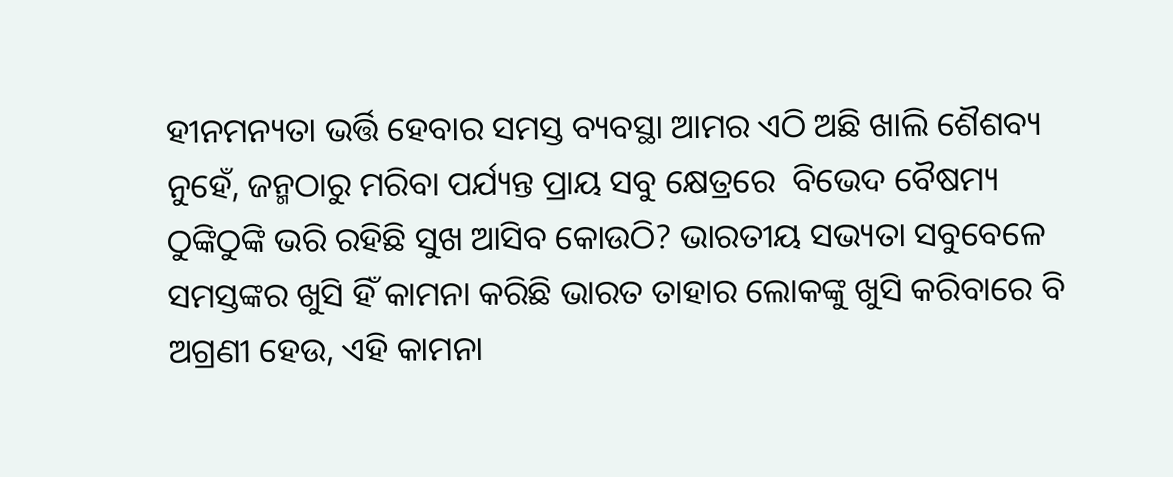ହୀନମନ୍ୟତା ଭର୍ତ୍ତି ହେବାର ସମସ୍ତ ବ୍ୟବସ୍ଥା ଆମର ଏଠି ଅଛି ଖାଲି ଶୈଶବ୍ୟ ନୁହେଁ, ଜନ୍ମଠାରୁ ମରିବା ପର୍ଯ୍ୟନ୍ତ ପ୍ରାୟ ସବୁ କ୍ଷେତ୍ରରେ  ବିଭେଦ ବୈଷମ୍ୟ ଠୁଙ୍କିଠୁଙ୍କି ଭରି ରହିଛି ସୁଖ ଆସିବ କୋଉଠି? ଭାରତୀୟ ସଭ୍ୟତା ସବୁବେଳେ ସମସ୍ତଙ୍କର ଖୁସି ହିଁ କାମନା କରିଛି ଭାରତ ତାହାର ଲୋକଙ୍କୁ ଖୁସି କରିବାରେ ବି ଅଗ୍ରଣୀ ହେଉ, ଏହି କାମନା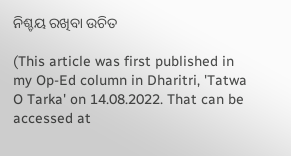ନିଶ୍ଚୟ ରଖିବା ଉଚିତ

(This article was first published in my Op-Ed column in Dharitri, 'Tatwa O Tarka' on 14.08.2022. That can be accessed at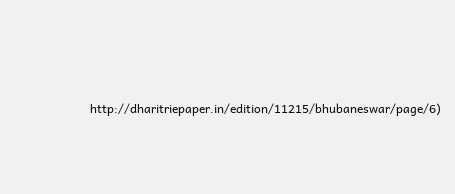http://dharitriepaper.in/edition/11215/bhubaneswar/page/6)